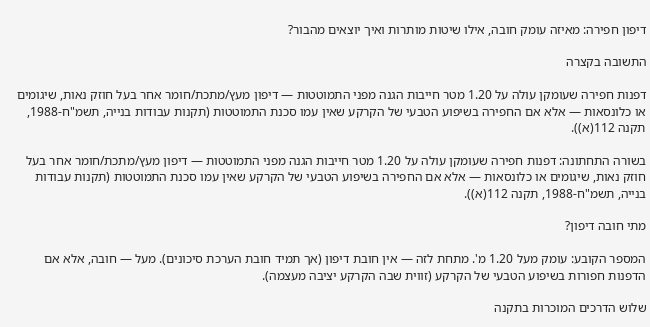דיפון חפירה: מאיזה עומק חובה, אילו שיטות מותרות ואיך יוצאים מהבור?

התשובה בקצרה

דפנות חפירה שעומקן עולה על 1.20 מטר חייבות הגנה מפני התמוטטות — דיפון מעץ/מתכת/חומר אחר בעל חוזק נאות, שיגומים או כלונסאות — אלא אם החפירה בשיפוע הטבעי של הקרקע שאין עמו סכנת התמוטטות (תקנות עבודות בנייה, תשמ"ח-1988, תקנה 112(א)).

בשורה התחתונה: דפנות חפירה שעומקן עולה על 1.20 מטר חייבות הגנה מפני התמוטטות — דיפון מעץ/מתכת/חומר אחר בעל חוזק נאות, שיגומים או כלונסאות — אלא אם החפירה בשיפוע הטבעי של הקרקע שאין עמו סכנת התמוטטות (תקנות עבודות בנייה, תשמ"ח-1988, תקנה 112(א)).

מתי חובה דיפון?

המספר הקובע: עומק מעל 1.20 מ'. מתחת לזה — אין חובת דיפון (אך תמיד חובת הערכת סיכונים). מעל — חובה, אלא אם הדפנות חפורות בשיפוע הטבעי של הקרקע (זווית שבה הקרקע יציבה מעצמה).

שלוש הדרכים המוכרות בתקנה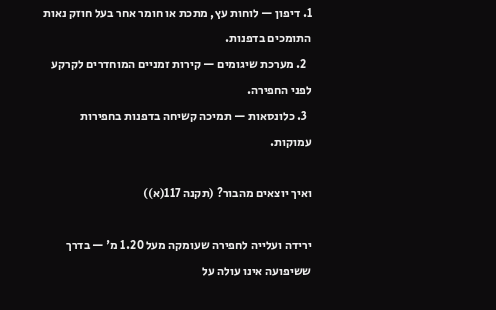1. דיפון — לוחות עץ, מתכת או חומר אחר בעל חוזק נאות התומכים בדפנות.
  2. מערכת שיגומים — קירות זמניים המוחדרים לקרקע לפני החפירה.
  3. כלונסאות — תמיכה קשיחה בדפנות בחפירות עמוקות.

ואיך יוצאים מהבור? (תקנה 117(א))

ירידה ועלייה לחפירה שעומקה מעל 1.20 מ' — בדרך ששיפועה אינו עולה על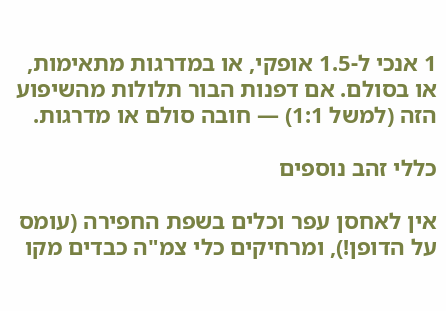1 אנכי ל-1.5 אופקי, או במדרגות מתאימות, או בסולם. אם דפנות הבור תלולות מהשיפוע הזה (למשל 1:1) — חובה סולם או מדרגות.

כללי זהב נוספים

אין לאחסן עפר וכלים בשפת החפירה (עומס על הדופן!), ומרחיקים כלי צמ"ה כבדים מקו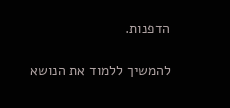הדפנות.

להמשיך ללמוד את הנושא